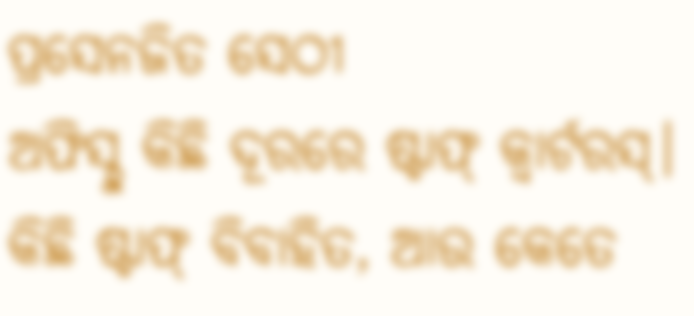ପ୍ରସେନଜିତ ସେଠୀ
ଅଫିସ୍ଠୁ କିଛି ଦୂରରେ ଷ୍ଟାଫ୍ କ୍ୱାର୍ଟରସ୍। କିଛି ଷ୍ଟାଫ୍ ବିବାହିତ, ଆଉ କେତେ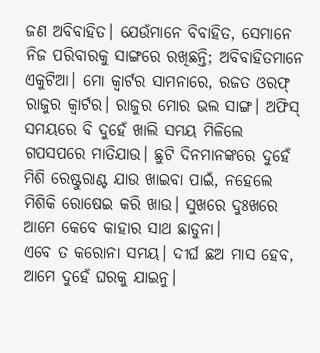ଜଣ ଅବିବାହିତ। ଯେଉଁମାନେ ବିବାହିତ, ସେମାନେ ନିଜ ପରିବାରକୁ ସାଙ୍ଗରେ ରଖିଛନ୍ତି; ଅବିବାହିତମାନେ ଏକୁଟିଆ। ମୋ କ୍ୱାର୍ଟର ସାମନାରେ, ରଜତ ଓରଫ୍ ରାଜୁର କ୍ୱାର୍ଟର। ରାଜୁର ମୋର ଭଲ ସାଙ୍ଗ। ଅଫିସ୍ ସମୟରେ ବି ଦୁହେଁ ଖାଲି ସମୟ ମିଳିଲେ ଗପସପରେ ମାତିଯାଉ। ଛୁଟି ଦିନମାନଙ୍କରେ ଦୁହେଁ ମିଶି ରେଷ୍ଟୁରାଣ୍ଟ ଯାଉ ଖାଇବା ପାଇଁ, ନହେଲେ ମିଶିକି ରୋଷେଇ କରି ଖାଉ। ସୁଖରେ ଦୁଃଖରେ ଆମେ କେବେ କାହାର ସାଥ ଛାଡୁନା।
ଏବେ ତ କରୋନା ସମୟ। ଦୀର୍ଘ ଛଅ ମାସ ହେବ, ଆମେ ଦୁହେଁ ଘରକୁ ଯାଇନୁ।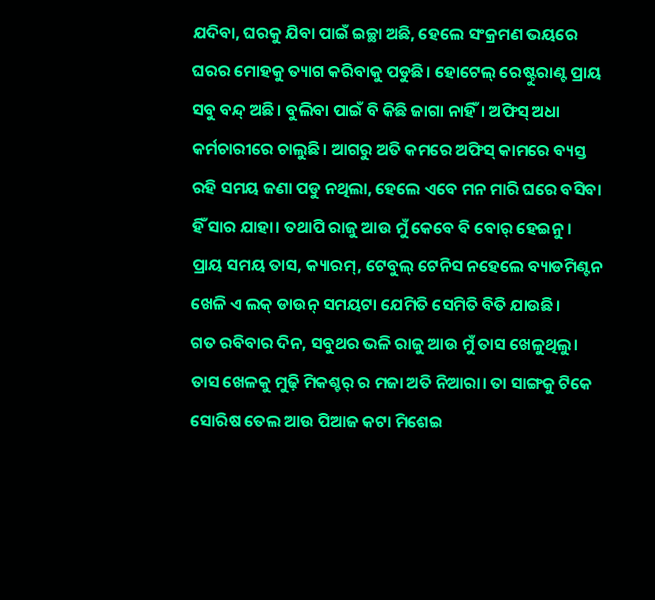ଯଦିବା, ଘରକୁ ଯିବା ପାଇଁ ଇଚ୍ଛା ଅଛି, ହେଲେ ସଂକ୍ରମଣ ଭୟରେ ଘରର ମୋହକୁ ତ୍ୟାଗ କରିବାକୁ ପଡୁଛି। ହୋଟେଲ୍ ରେଷ୍ଟୁରାଣ୍ଟ ପ୍ରାୟ ସବୁ ବନ୍ଦ୍ ଅଛି। ବୁଲିବା ପାଇଁ ବି କିଛି ଜାଗା ନାହିଁ। ଅଫିସ୍ ଅଧା କର୍ମଚାରୀରେ ଚାଲୁଛି। ଆଗରୁ ଅତି କମରେ ଅଫିସ୍ କାମରେ ବ୍ୟସ୍ତ ରହି ସମୟ ଜଣା ପଡୁ ନଥିଲା, ହେଲେ ଏବେ ମନ ମାରି ଘରେ ବସିବା ହିଁ ସାର ଯାହା। ତଥାପି ରାଜୁ ଆଉ ମୁଁ କେବେ ବି ବୋର୍ ହେଇନୁ। ପ୍ରାୟ ସମୟ ତାସ, କ୍ୟାରମ୍, ଟେବୁଲ୍ ଟେନିସ ନହେଲେ ବ୍ୟାଡମିଣ୍ଟନ ଖେଳି ଏ ଲକ୍ ଡାଉନ୍ ସମୟଟା ଯେମିତି ସେମିତି ବିତି ଯାଉଛି।
ଗତ ରବିବାର ଦିନ, ସବୁଥର ଭଳି ରାଜୁ ଆଉ ମୁଁ ତାସ ଖେଳୁଥିଲୁ। ତାସ ଖେଳକୁ ମୁଢ଼ି ମିକଶ୍ଚର୍ ର ମଜା ଅତି ନିଆରା। ତା ସାଙ୍ଗକୁ ଟିକେ ସୋରିଷ ତେଲ ଆଉ ପିଆଜ କଟା ମିଶେଇ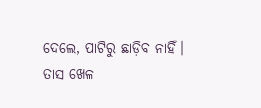ଦେଲେ, ପାଟିରୁ ଛାଡ଼ିବ ନାହିଁ। ତାସ ଖେଳ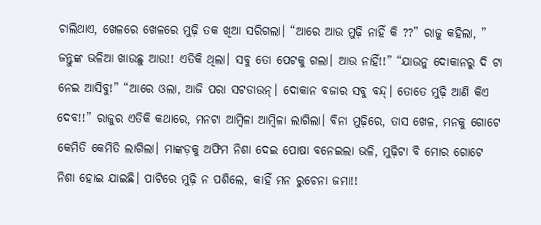ଚାଲିଥାଏ, ଖେଳରେ ଖେଳରେ ମୁଢ଼ି ତକ ଖିଆ ସରିଗଲା। “ଆରେ ଆଉ ମୁଢ଼ି ନାହିଁ କି ??” ରାଜୁ କହିଲା, ” ଜନ୍ତୁଙ୍କ ଭଳିଆ ଖାଉଛୁ ଆଉ!! ଏତିକି ଥିଲା। ସବୁ ତୋ ପେଟକୁ ଗଲା। ଆଉ ନାହିଁ!!” “ଯାଉନୁ ଦୋକାନରୁ ଦି ଟା ନେଇ ଆସିବୁ!” “ଆରେ ଓଲା, ଆଜି ପରା ସଟଡାଉନ୍। ଦୋକାନ ବଜାର ସବୁ ବନ୍ଦ୍। ତୋତେ ମୁଢ଼ି ଆଣି କିଏ ଦେବ!!” ରାଜୁର ଏତିକି କଥାରେ, ମନଟା ଆମ୍ବିଳା ଆମ୍ବିଳା ଲାଗିଲା। ବିନା ମୁଢ଼ିରେ, ତାସ ଖେଳ, ମନକୁ ଗୋଟେ କେମିତି କେମିତି ଲାଗିଲା। ମାଙ୍କଡ଼କୁ ଅଫିମ ନିଶା ଦେଇ ପୋଷା ବନେଇଲା ଭଳି, ମୁଢ଼ିଟା ବି ମୋର ଗୋଟେ ନିଶା ହୋଇ ଯାଇଛି। ପାଟିରେ ମୁଢ଼ି ନ ପଶିଲେ, କାହିଁ ମନ ରୁଚେନା ଜମା!!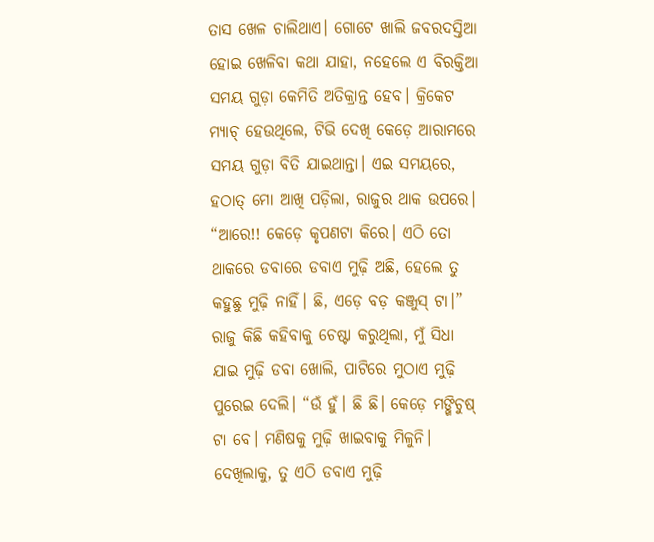ତାସ ଖେଳ ଚାଲିଥାଏ। ଗୋଟେ ଖାଲି ଜବରଦସ୍ତିଆ ହୋଇ ଖେଳିବା କଥା ଯାହା, ନହେଲେ ଏ ବିରକ୍ତିଆ ସମୟ ଗୁଡ଼ା କେମିତି ଅତିକ୍ରାନ୍ତ ହେବ। କ୍ରିକେଟ ମ୍ୟାଚ୍ ହେଉଥିଲେ, ଟିଭି ଦେଖି କେଡ଼େ ଆରାମରେ ସମୟ ଗୁଡ଼ା ବିତି ଯାଇଥାନ୍ତା। ଏଇ ସମୟରେ, ହଠାତ୍ ମୋ ଆଖି ପଡ଼ିଲା, ରାଜୁର ଥାକ ଉପରେ। “ଆରେ!! କେଡ଼େ କୃପଣଟା କିରେ। ଏଠି ତୋ ଥାକରେ ଡବାରେ ଡବାଏ ମୁଢ଼ି ଅଛି, ହେଲେ ତୁ କହୁଛୁ ମୁଢ଼ି ନାହିଁ। ଛି, ଏଡ଼େ ବଡ଼ କଞ୍ଜୁସ୍ ଟା।” ରାଜୁ କିଛି କହିବାକୁ ଚେଷ୍ଟା କରୁଥିଲା, ମୁଁ ସିଧା ଯାଇ ମୁଢ଼ି ଡବା ଖୋଲି, ପାଟିରେ ମୁଠାଏ ମୁଢ଼ି ପୁରେଇ ଦେଲି। “ଉଁ ହୁଁ। ଛି ଛି। କେଡ଼େ ମଙ୍ଖିଚୁଷ୍ ଟା ବେ। ମଣିଷକୁ ମୁଢ଼ି ଖାଇବାକୁ ମିଳୁନି। ଦେଖିଲାକୁ, ତୁ ଏଠି ଡବାଏ ମୁଢ଼ି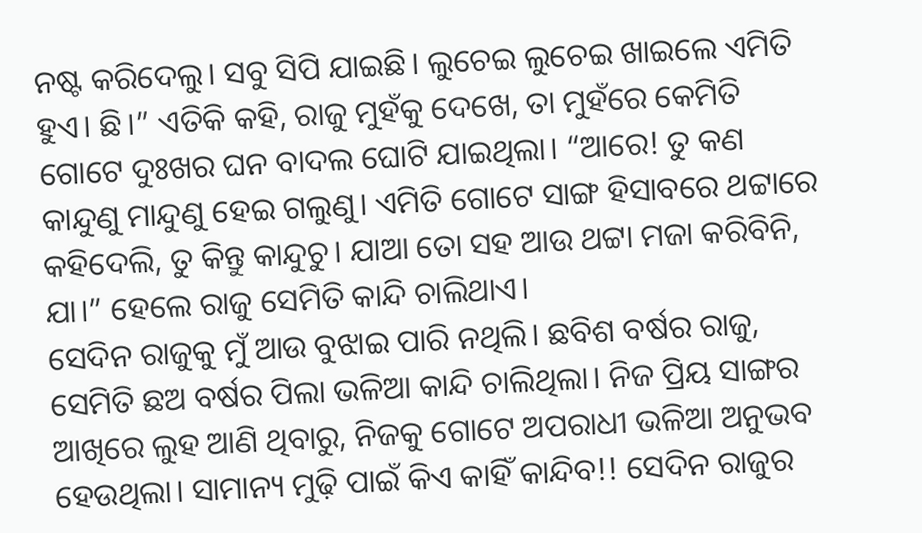ନଷ୍ଟ କରିଦେଲୁ। ସବୁ ସିପି ଯାଇଛି। ଲୁଚେଇ ଲୁଚେଇ ଖାଇଲେ ଏମିତି ହୁଏ। ଛି।” ଏତିକି କହି, ରାଜୁ ମୁହଁକୁ ଦେଖେ, ତା ମୁହଁରେ କେମିତି ଗୋଟେ ଦୁଃଖର ଘନ ବାଦଲ ଘୋଟି ଯାଇଥିଲା। “ଆରେ! ତୁ କଣ କାନ୍ଦୁଣୁ ମାନ୍ଦୁଣୁ ହେଇ ଗଲୁଣୁ। ଏମିତି ଗୋଟେ ସାଙ୍ଗ ହିସାବରେ ଥଟ୍ଟାରେ କହିଦେଲି, ତୁ କିନ୍ତୁ କାନ୍ଦୁଚୁ। ଯାଆ ତୋ ସହ ଆଉ ଥଟ୍ଟା ମଜା କରିବିନି, ଯା।” ହେଲେ ରାଜୁ ସେମିତି କାନ୍ଦି ଚାଲିଥାଏ।
ସେଦିନ ରାଜୁକୁ ମୁଁ ଆଉ ବୁଝାଇ ପାରି ନଥିଲି। ଛବିଶ ବର୍ଷର ରାଜୁ, ସେମିତି ଛଅ ବର୍ଷର ପିଲା ଭଳିଆ କାନ୍ଦି ଚାଲିଥିଲା। ନିଜ ପ୍ରିୟ ସାଙ୍ଗର ଆଖିରେ ଲୁହ ଆଣି ଥିବାରୁ, ନିଜକୁ ଗୋଟେ ଅପରାଧୀ ଭଳିଆ ଅନୁଭବ ହେଉଥିଲା। ସାମାନ୍ୟ ମୁଢ଼ି ପାଇଁ କିଏ କାହିଁ କାନ୍ଦିବ!! ସେଦିନ ରାଜୁର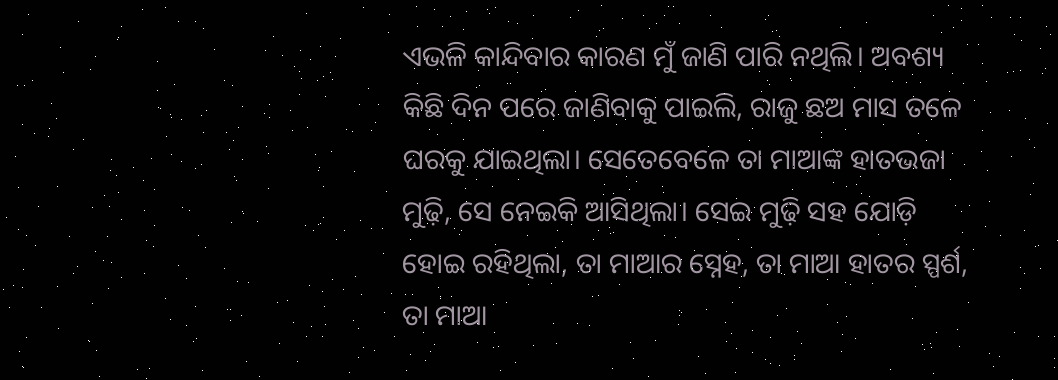ଏଭଳି କାନ୍ଦିବାର କାରଣ ମୁଁ ଜାଣି ପାରି ନଥିଲି। ଅବଶ୍ୟ କିଛି ଦିନ ପରେ ଜାଣିବାକୁ ପାଇଲି, ରାଜୁ ଛଅ ମାସ ତଳେ ଘରକୁ ଯାଇଥିଲା। ସେତେବେଳେ ତା ମାଆଙ୍କ ହାତଭଜା ମୁଢ଼ି, ସେ ନେଇକି ଆସିଥିଲା। ସେଇ ମୁଢ଼ି ସହ ଯୋଡ଼ି ହୋଇ ରହିଥିଲା, ତା ମାଆର ସ୍ନେହ, ତା ମାଆ ହାତର ସ୍ପର୍ଶ, ତା ମାଆ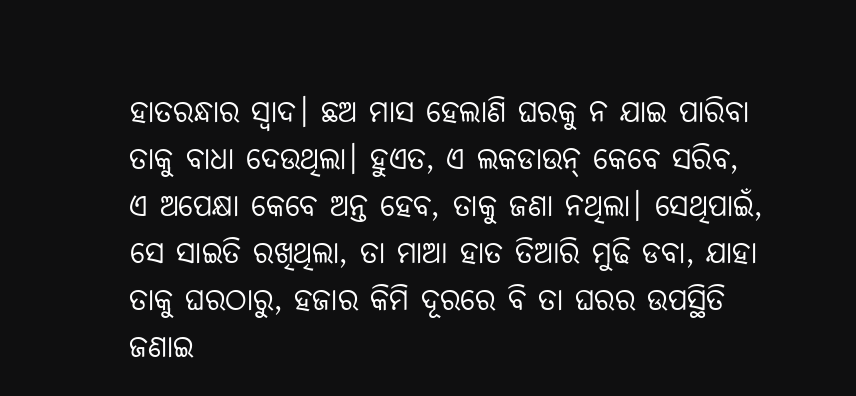ହାତରନ୍ଧାର ସ୍ଵାଦ। ଛଅ ମାସ ହେଲାଣି ଘରକୁ ନ ଯାଇ ପାରିବା ତାକୁ ବାଧା ଦେଉଥିଲା। ହୁଏତ, ଏ ଲକଡାଉନ୍ କେବେ ସରିବ, ଏ ଅପେକ୍ଷା କେବେ ଅନ୍ତ ହେବ, ତାକୁ ଜଣା ନଥିଲା। ସେଥିପାଇଁ, ସେ ସାଇତି ରଖିଥିଲା, ତା ମାଆ ହାତ ତିଆରି ମୁଢି ଡବା, ଯାହା ତାକୁ ଘରଠାରୁ, ହଜାର କିମି ଦୂରରେ ବି ତା ଘରର ଉପସ୍ଥିତି ଜଣାଇ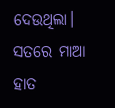ଦେଉଥିଲା।
ସତରେ ମାଆ ହାତ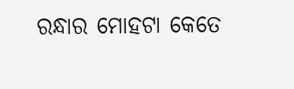ରନ୍ଧାର ମୋହଟା କେତେ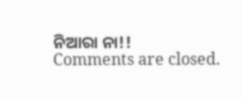ନିଆରା ନା!!
Comments are closed.